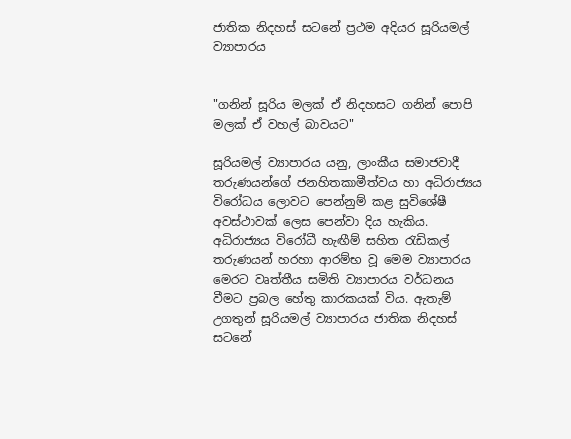ජාතික නිදහස් සටනේ ප්‍රථම අදියර සූරියමල් ව්‍යාපාරය


"ගනින් සූරිය මලක් ඒ නිදහසට ගනින් පොපි මලක් ඒ වහල් බාවයට"

සූරියමල් ව්‍යාපාරය යනු, ලාංකීය සමාජවාදී තරුණයන්ගේ ජනහිතකාමීත්වය හා අධිරාජ්‍යය විරෝධය ලොවට පෙන්නුම් කළ සුවිශේෂී අවස්ථාවක් ලෙස පෙන්වා දිය හැකිය. අධිරාජ්‍යය විරෝධී හැඟීම් සහිත රැඩිකල් තරුණයන් හරහා ආරම්භ වූ මෙම ව්‍යාපාරය මෙරට වෘත්තීය සමිති ව්‍යාපාරය වර්ධනය වීමට ප්‍රබල හේතු කාරකයක් විය. ඇතැම් උගතුන් සූරියමල් ව්‍යාපාරය ජාතික නිදහස් සටනේ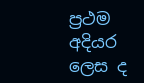ප්‍රථම අදියර ලෙස ද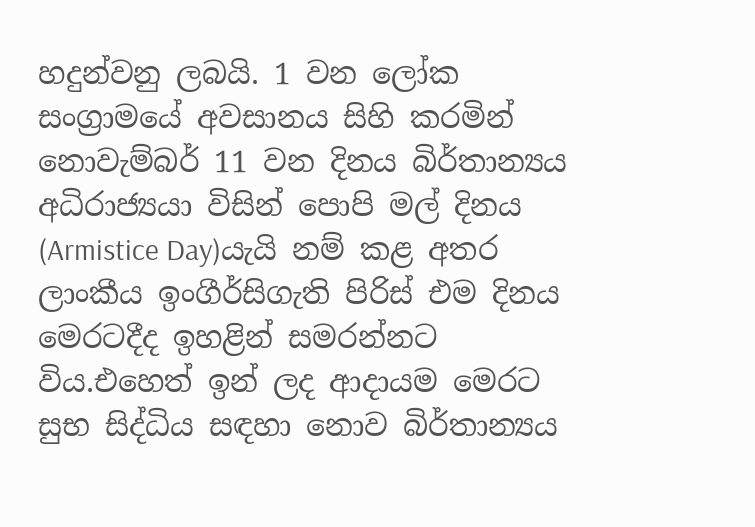හදුන්වනු ලබයි. 1 වන ලෝක සංග්‍රාමයේ අවසානය සිහි කරමින් නොවැම්බර් 11 වන දිනය බිර්තාන්‍යය අධිරාජ්‍යයා විසින් පොපි මල් දිනය (Armistice Day)යැයි නම් කළ අතර ලාංකීය ඉංගීර්සිගැති පිරිස් එම දිනය මෙරටදීද ඉහළින් සමරන්නට විය.එහෙත් ඉන් ලද ආදායම මෙරට සුභ සිද්ධිය සඳහා නොව බිර්තාන්‍යය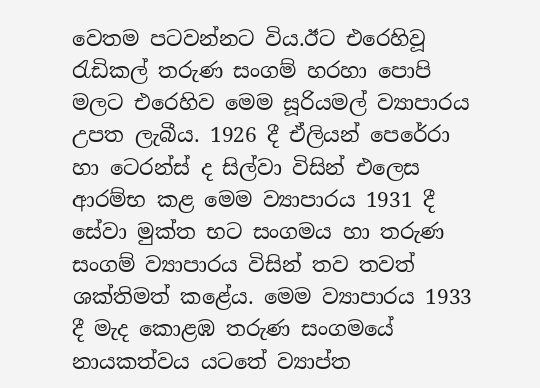වෙතම පටවන්නට විය.ඊට එරෙහිවූ රැඩිකල් තරුණ සංගම් හරහා පොපි මලට එරෙහිව මෙම සූරියමල් ව්‍යාපාරය උපත ලැබීය. 1926 දී ඒලියන් පෙරේරා හා ටෙරන්ස් ද සිල්වා විසින් එලෙස ආරම්භ කළ මෙම ව්‍යාපාරය 1931 දී සේවා මුක්ත භට සංගමය හා තරුණ සංගම් ව්‍යාපාරය විසින් තව තවත් ශක්තිමත් කළේය. මෙම ව්‍යාපාරය 1933 දී මැද කොළඹ තරුණ සංගමයේ නායකත්වය යටතේ ව්‍යාප්ත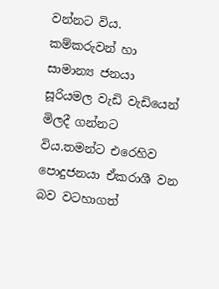වන්නට විය. කම්කරුවන් හා සාමාන්‍ය ජනයා සූරියමල වැඩි වැඩියෙන් මිලදී ගන්නට විය.තමන්ට එරෙහිව පොදුජනයා ඒකරාශී වන බව වටහාගත්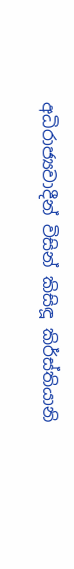අධිරාජ්‍යවාදීන් විසින් කිසිඳූ කි‍ර්ස්තියානි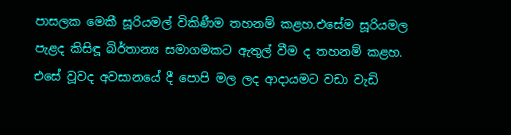පාසලක මෙකී සූරියමල් විකිණීම තහනම් කළහ.එසේම සූරියමල පැළද කිසිඳූ බිර්තාන්‍ය සමාගමකට ඇතුල් වීම ද තහනම් කළහ. එසේ වූවද අවසානයේ දී පොපි මල ලද ආදායමට වඩා වැඩි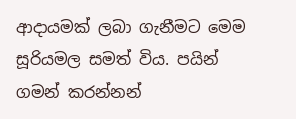ආදායමක් ලබා ගැනීමට මෙම සූරියමල සමත් විය. පයින් ගමන් කරන්නන්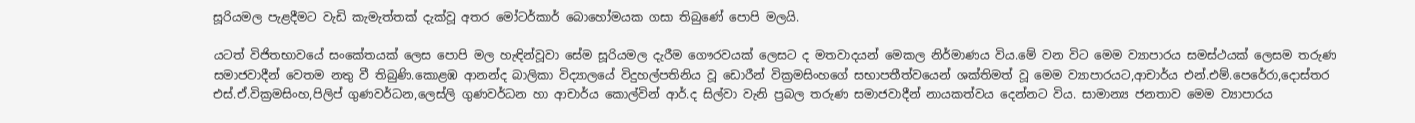සූරියමල පැළදීමට වැඩි කැමැත්තක් දැක්වූ අතර මෝටර්කාර් බොහෝමයක ගසා තිබුණේ පොපි මලයි.

යටත් විජිතභාවයේ සංකේතයක් ලෙස පොපි මල හැඳින්වූවා සේම සූරියමල දැරීම ගෞරවයක් ලෙසට ද මතවාදයන් මෙකල නිර්මාණය විය.මේ වන විට මෙම ව්‍යාපාරය සමස්ථයක් ලෙසම තරුණ සමාජවාදීන් වෙතම නතු වී තිබුණි.කොළඹ ආනන්ද බාලිකා විද්‍යාලයේ විදුහල්පතිනිය වූ ඩොරීන් වික්‍රමසිංහගේ සභාපතීත්වයෙන් ශක්තිමත් වූ මෙම ව්‍යාපාරයට,ආචාර්ය එන්.එම්.පෙරේරා,දොස්තර එස්.ඒ.වික්‍රමසිංහ,පිලිප් ගුණවර්ධන,ලෙස්ලි ගුණවර්ධන හා ආචාර්ය කොල්වින් ආර්.ද සිල්වා වැනි ප්‍රබල තරුණ සමාජවාදීන් නායකත්වය දෙන්නට විය. සාමාන්‍ය ජනතාව මෙම ව්‍යාපාරය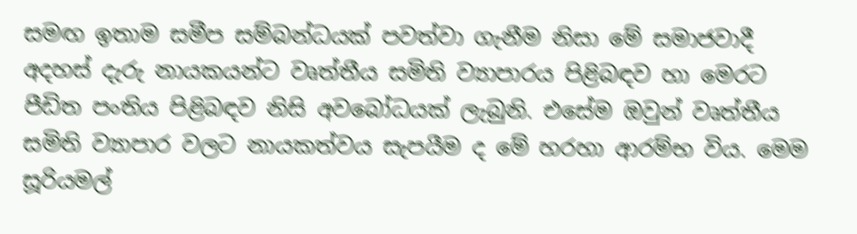සමඟ ඉතාම සමීප සම්බන්ධයක් පවත්වා ගැනීම නිසා මේ සමාජවාදී අදහස් දැරු නායකයන්ට වෘත්තීය සමිති ව්‍යාපාරය පිළිබඳව හා මෙරට පීඩිත පංතිය පිළිබඳව නිසි අවබෝධයක් ලැබුනි. එසේම ඔවුන් වෘත්තීය සමිති ව්‍යාපාර වලට නායකත්වය සැපයීම ද මේ හරහා ආරම්භ විය. මෙම සූරියමල්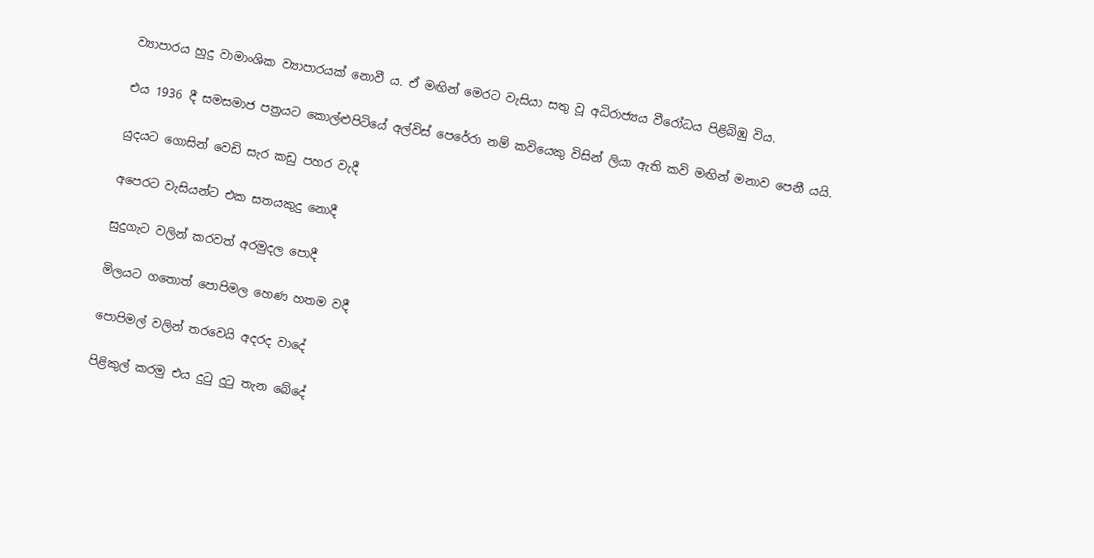ව්‍යාපාරය හුදු වාමාංශික ව්‍යාපාරයක් නොවී ය. ඒ මඟින් මෙරට වැසියා සතු වූ අධිරාජ්‍යය වීරෝධය පිළිබිඹු විය.

එය 1936 දී සමසමාජ පත්‍රයට කොල්ළුපිටියේ අල්විස් පෙරේරා නම් කවියෙකු විසින් ලියා ඇති කවි මඟින් මනාව පෙනී යයි.

යුදයට ගොසින් වෙඩි සැර කඩු පහර වැදී

අපෙරට වැසියන්ට එක සතයකුදු නොදී

සුදුගැට වලින් කරවත් අරමුදල පොදී

මිලයට ගතොත් පොපිමල හෙණ හතම වදී

පොපිමල් වලින් තරවෙයි අදරද වාදේ

පිළිකුල් කරමු එය දුටු දුටු තැන බේදේ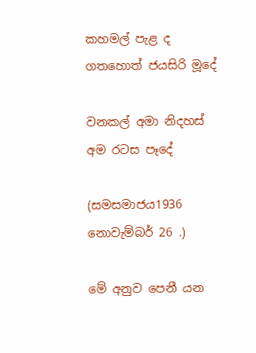කහමල් පැළ ද ගතහොත් ජයසිරි මූදේ

වනකල් අමා නිදහස් අම රටස පෑදේ

(සමසමාජය1936 නොවැම්බර් 26 .)

මේ අනුව පෙනී යන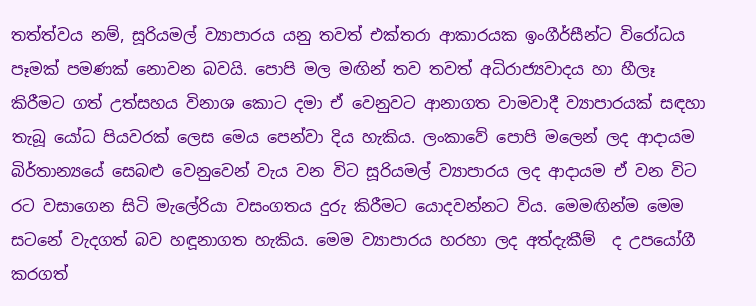තත්ත්වය නම්, සූරියමල් ව්‍යාපාරය යනු තවත් එක්තරා ආකාරයක ඉංගීර්සීන්ට විරෝධය පෑමක් පමණක් නොවන බවයි. පොපි මල මඟින් තව තවත් අධිරාජ්‍යවාදය හා හීලෑ කිරීමට ගත් උත්සහය විනාශ කොට දමා ඒ වෙනුවට ආනාගත වාමවාදී ව්‍යාපාරයක් සඳහා තැබූ යෝධ පියවරක් ලෙස මෙය පෙන්වා දිය හැකිය. ලංකාවේ පොපි මලෙන් ලද ආදායම බි‍ර්තාන්‍යයේ සෙබළු වෙනුවෙන් වැය වන විට සූරියමල් ව්‍යාපාරය ලද ආදායම ඒ වන විට රට වසාගෙන සිටි මැලේරියා වසංගතය දුරු කිරීමට යොදවන්නට විය. මෙමඟින්ම මෙම සටනේ වැදගත් බව හඳූනාගත හැකිය. මෙම ව්‍යාපාරය හරහා ලද අත්දැකීම්  ද උපයෝගී කරගත්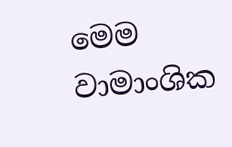මෙම වාමාංශික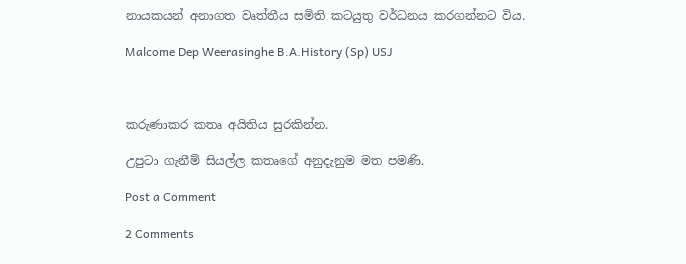නායකයන් අනාගත වෘත්තීය සමිති කටයුතු වර්ධනය කරගන්නට විය.

Malcome Dep Weerasinghe B.A.History (Sp) USJ



කරුණාකර කතෘ අයිතිය සුරකින්න.

උපුටා ගැනීම් සියල්ල කතෘගේ අනුදැනුම මත පමණි.

Post a Comment

2 Comments